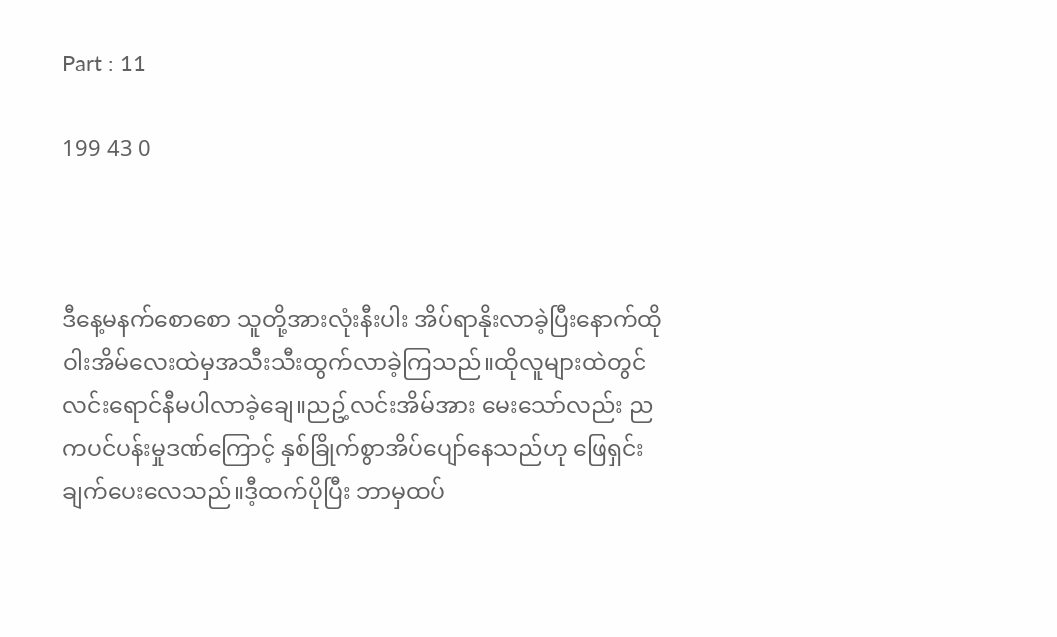Part : 11

199 43 0



ဒီနေ့မနက်စောစော သူတို့အားလုံးနီးပါး အိပ်ရာနိုးလာခဲ့ပြီးနောက်ထိုဝါးအိမ်လေးထဲမှအသီးသီးထွက်လာခဲ့ကြသည်။ထိုလူများထဲတွင် လင်းရောင်နီမပါလာခဲ့ချေ။ညဥ့်လင်းအိမ်အား မေးသော်လည်း ညကပင်ပန်းမှုဒဏ်ကြောင့် နှစ်ခြိုက်စွာအိပ်ပျော်နေသည်ဟု ဖြေရှင်းချက်ပေးလေသည်။ဒီ့ထက်ပိုပြီး ဘာမှထပ်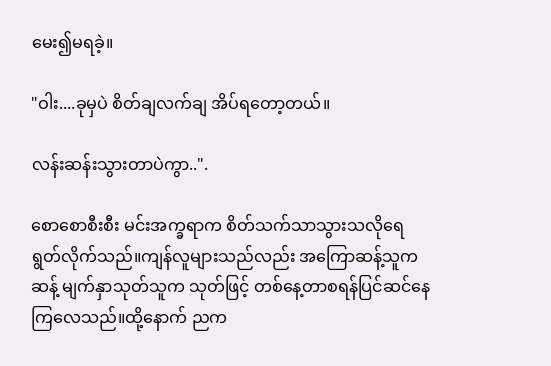မေး၍မရခဲ့။

"ဝါး....ခုမှပဲ စိတ်ချလက်ချ အိပ်ရတော့တယ်။

လန်းဆန်းသွားတာပဲကွာ..".

စောစောစီးစီး မင်းအက္ခရာက စိတ်သက်သာသွားသလိုရေရွတ်လိုက်သည်။ကျန်လူများသည်လည်း အကြောဆန့်သူကဆန့် မျက်နှာသုတ်သူက သုတ်ဖြင့် တစ်နေ့တာစရန်ပြင်ဆင်နေကြလေသည်။ထို့နောက် ညက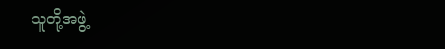သူတို့အဖွဲ့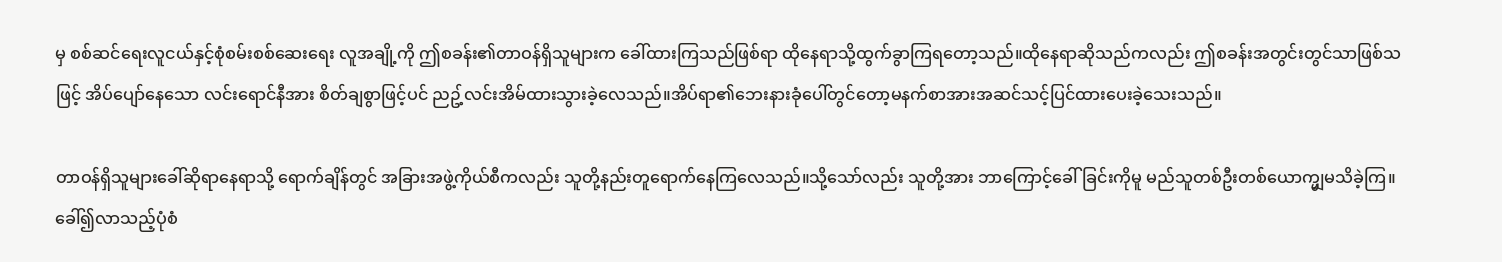မှ စစ်ဆင်ရေးလူငယ်နှင့်စုံစမ်းစစ်ဆေးရေး လူအချို့ကို ဤစခန်း၏တာဝန်ရှိသူများက ခေါ်ထားကြသည်ဖြစ်ရာ ထိုနေရာသို့ထွက်ခွာကြရတော့သည်။ထိုနေရာဆိုသည်ကလည်း ဤစခန်းအတွင်းတွင်သာဖြစ်သဖြင့် အိပ်ပျော်နေသော လင်းရောင်နီအား စိတ်ချစွာဖြင့်ပင် ညဥ့်လင်းအိမ်ထားသွားခဲ့လေသည်။အိပ်ရာ၏ဘေးနားခုံပေါ်တွင်တော့မနက်စာအားအဆင်သင့်ပြင်ထားပေးခဲ့သေးသည်။

တာဝန်ရှိသူများခေါ်ဆိုရာနေရာသို့ ရောက်ချိန်တွင် အခြားအဖွဲ့ကိုယ်စီကလည်း သူတို့နည်းတူရောက်နေကြလေသည်။သို့သော်လည်း သူတို့အား ဘာကြောင့်ခေါ်ခြင်းကိုမူ မည်သူတစ်ဦးတစ်ယောက္မျှမသိခဲ့ကြ။ခေါ်၍လာသည့်ပုံစံ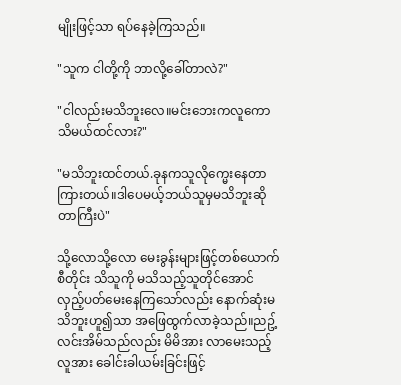မျိုးဖြင့်သာ ရပ်နေခဲ့ကြသည်။

"သူက ငါတို့ကို ဘာလို့ခေါ်တာလဲ?"

"ငါလည်းမသိဘူးလေ။မင်းဘေးကလူကောသိမယ်ထင်လား?"

"မသိဘူးထင်တယ်.ခုနကသူလိုက္မေးနေတာကြားတယ်။ဒါပေမယ့်ဘယ်သူမှမသိဘူးဆိုတာကြီးပဲ"

သို့လောသို့လော မေးခွန်းများဖြင့်တစ်ယောက်စီတိုင်း သိသူကို မသိသည့်သူတိုင်အောင် လှည့်ပတ်မေးနေကြသော်လည်း နောက်ဆုံးမသိဘူးဟူ၍သာ အဖြေထွက်လာခဲ့သည်။ညဥ့်လင်းအိမ်သည်လည်း မိမိအား လာမေးသည့်လူအား ခေါင်းခါယမ်းခြင်းဖြင့်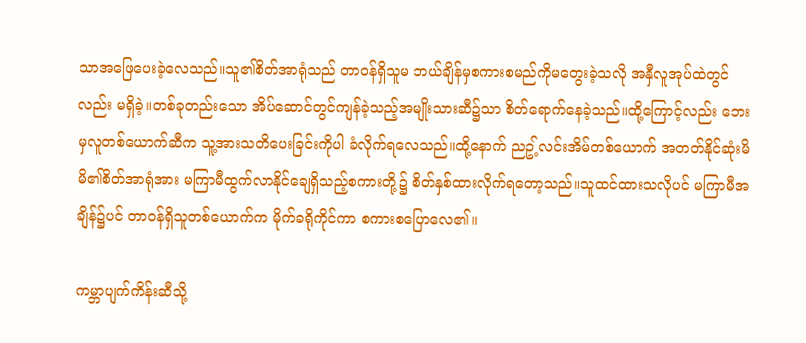သာအဖြေပေးခဲ့လေသည်။သူ၏စိတ်အာရုံသည် တာဝန်ရှိသူမ ဘယ်ချိန်မှစကားစမည်ကိုမတွေးခဲ့သလို အနှီလူအုပ်ထဲတွင်လည်း မရှိခဲ့။တစ်ခုတည်းသော အိပ်ဆောင်တွင်ကျန်ခဲ့သည့်အမျိုးသားဆီ၌သာ စိတ်ရောက်နေခဲ့သည်။ထို့ကြောင့်လည်း ဘေးမှလူတစ်ယောက်ဆီက သူ့အားသတိပေးခြင်းကိုပါ ခံလိုက်ရလေသည်။ထို့နောက် ညဥ့်လင်းအိမ်တစ်ယောက် အတတ်နိုင်ဆုံးမိမိ၏စိတ်အာရုံအား မကြာမီထွက်လာနိုင်ချေရှိသည့်စကားတို့၌ စိတ်နှစ်ထားလိုက်ရတော့သည်။သူထင်ထားသလိုပင် မကြာမီအချိန်၌ပင် တာဝန်ရှိသူတစ်ယောက်က မိုက်ခရိုကိုင်ကာ စကားစပြောလေ၏။

ကမ္ဘာပျက်ကိန်းဆီသို့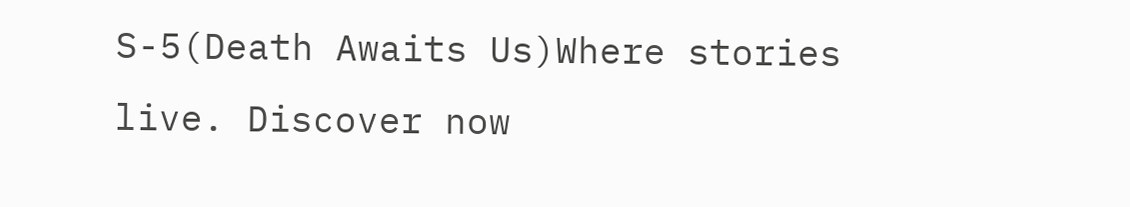S-5(Death Awaits Us)Where stories live. Discover now